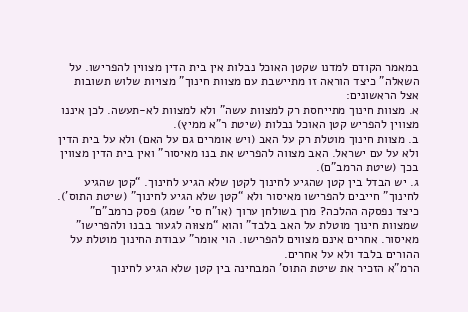במאמר הקודם למדנו שקטן האוכל נבלות אין בית הדין מצווין להפרישו. על השאלה” כיצד הוראה זו מתיישבת עם מצוות חינוך” מצויות שלוש תשובות אצל הראשונים:
א. מצוות חינוך מתייחסת רק למצוות עשה” ולא למצוות לא-תעשה. לכן איננו מצווין להפריש קטן האוכל נבלות (שיטת ר”א ממיץ).
ב. מצוות חינוך מוטלת רק על האב (ויש אומרים גם על האם) ולא על בית הדין ולא על עם ישראל. האב מצווה להפריש את בנו מאיסור” ואין בית הדין מצווין בכך (שיטת הרמב”ם).
ג. יש הבדל בין קטן שהגיע לחינוך לקטן שלא הגיע לחינוך. “קטן שהגיע לחינוך” חייבים להפרישו מאיסור ולא “קטן שלא הגיע לחינוך” (שיטת התוס’).
כיצד נפסקה ההלכה? מרן בשולחן ערוך (או”ח סי’ שמג) פסק כרמב”ם” שמצוות חינוך מוטלת על האב בלבד” והוא “מצוּוה לגעור בבנו ולהפרישו” מאיסור. אחרים אינם מצווים להפרישו. הוי אומר” עבודת החינוך מוטלת על ההורים בלבד ולא על אחרים.
הרמ”א הזכיר את שיטת התוס’ המבחינה בין קטן שלא הגיע לחינוך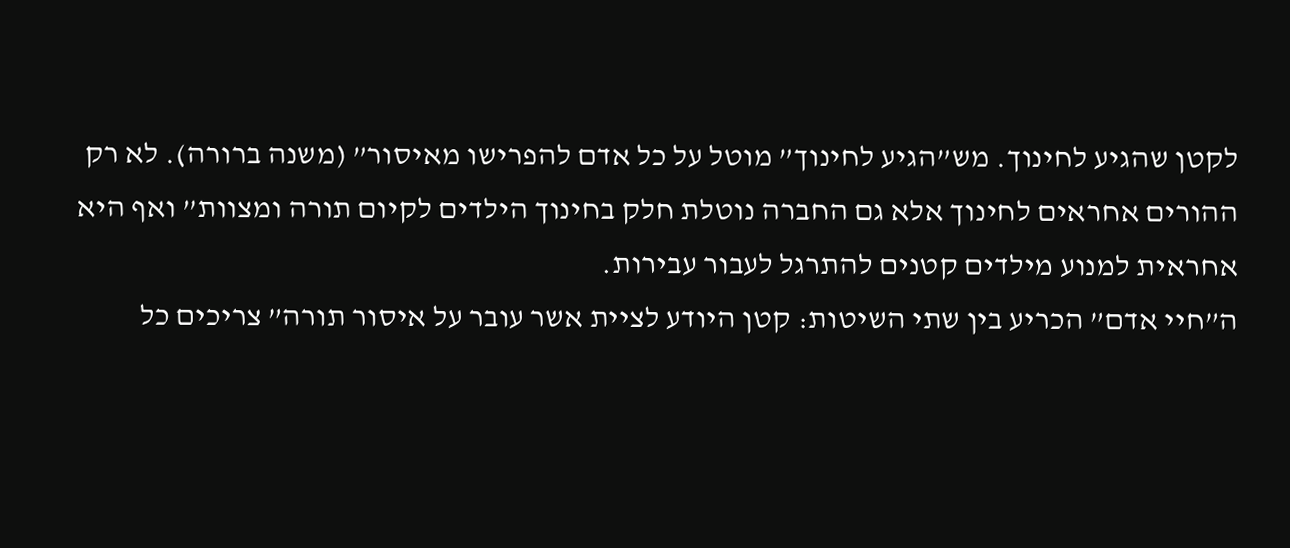לקטן שהגיע לחינוך. מש”הגיע לחינוך” מוטל על כל אדם להפרישו מאיסור” (משנה ברורה). לא רק ההורים אחראים לחינוך אלא גם החברה נוטלת חלק בחינוך הילדים לקיום תורה ומצוות” ואף היא אחראית למנוע מילדים קטנים להתרגל לעבור עבירות.
ה”חיי אדם” הכריע בין שתי השיטות: קטן היודע לציית אשר עובר על איסור תורה” צריכים כל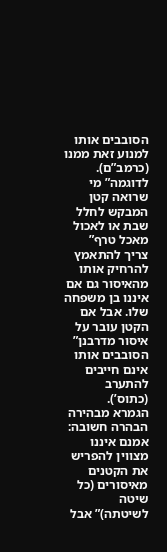הסובבים אותו למנוע זאת ממנו (כרמב”ם). לדוגמה” מי שרואה קטן המבקש לחלל שבת או לאכול מאכל טרף” צריך להתאמץ להרחיק אותו מהאיסור גם אם איננו בן משפחה שלו. אבל אם הקטן עובר על איסור מדרבנן” הסובבים אותו אינם חייבים להתערב (כתוס’).
הגמרא מבהירה הבהרה חשובה: אמנם איננו מצווין להפריש את הקטנים מאיסורים (כל שיטה לשיטתה)” אבל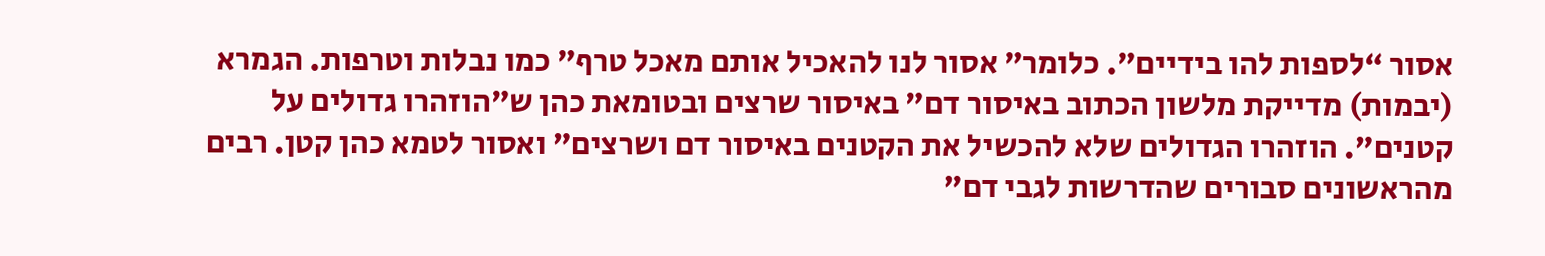אסור “לספות להו בידיים”. כלומר” אסור לנו להאכיל אותם מאכל טרף” כמו נבלות וטרפות. הגמרא (יבמות) מדייקת מלשון הכתוב באיסור דם” באיסור שרצים ובטומאת כהן ש”הוזהרו גדולים על קטנים”. הוזהרו הגדולים שלא להכשיל את הקטנים באיסור דם ושרצים” ואסור לטמא כהן קטן. רבים מהראשונים סבורים שהדרשות לגבי דם”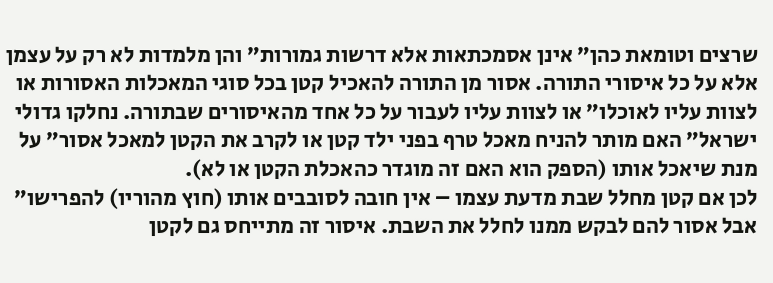שרצים וטומאת כהן” אינן אסמכתאות אלא דרשות גמורות” והן מלמדות לא רק על עצמן אלא על כל איסורי התורה. אסור מן התורה להאכיל קטן בכל סוגי המאכלות האסורות או לצוות עליו לאוכלו” או לצוות עליו לעבור על כל אחד מהאיסורים שבתורה. נחלקו גדולי ישראל” האם מותר להניח מאכל טרף בפני ילד קטן או לקרב את הקטן למאכל אסור” על מנת שיאכל אותו (הספק הוא האם זה מוגדר כהאכלת הקטן או לא).
לכן אם קטן מחלל שבת מדעת עצמו – אין חובה לסובבים אותו (חוץ מהוריו) להפרישו” אבל אסור להם לבקש ממנו לחלל את השבת. איסור זה מתייחס גם לקטן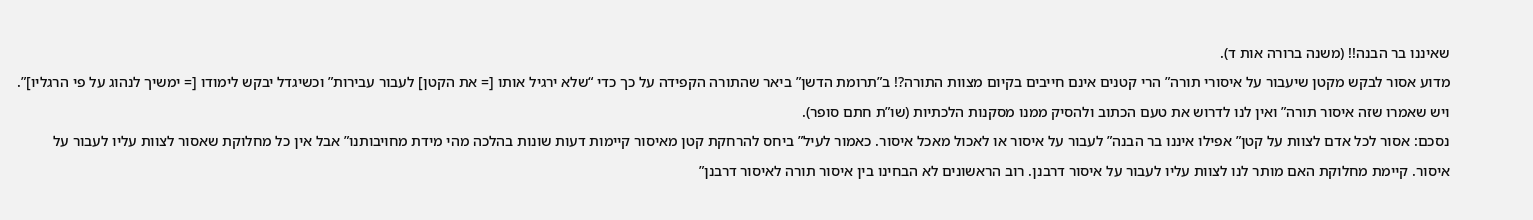שאיננו בר הבנה!! (משנה ברורה אות ד).
מדוע אסור לבקש מקטן שיעבור על איסורי תורה” הרי קטנים אינם חייבים בקיום מצוות התורה?! ב”תרומת הדשן” ביאר שהתורה הקפידה על כך כדי “שלא ירגיל אותו [= את הקטן] לעבור עבירות” וכשיגדל יבקש לימודו [= ימשיך לנהוג על פי הרגליו]”. ויש שאמרו שזה איסור תורה” ואין לנו לדרוש את טעם הכתוב ולהסיק ממנו מסקנות הלכתיות (שו”ת חתם סופר).
נסכם: אסור לכל אדם לצוות על קטן” אפילו איננו בר הבנה” לעבור על איסור או לאכול מאכל איסור. כאמור לעיל” ביחס להרחקת קטן מאיסור קיימות דעות שונות בהלכה מהי מידת מחויבותנו” אבל אין כל מחלוקת שאסור לצוות עליו לעבור על איסור. קיימת מחלוקת האם מותר לנו לצוות עליו לעבור על איסור דרבנן. רוב הראשונים לא הבחינו בין איסור תורה לאיסור דרבנן”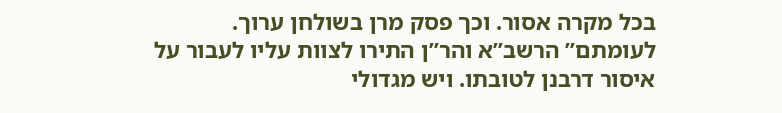בכל מקרה אסור. וכך פסק מרן בשולחן ערוך. לעומתם” הרשב”א והר”ן התירו לצוות עליו לעבור על איסור דרבנן לטובתו. ויש מגדולי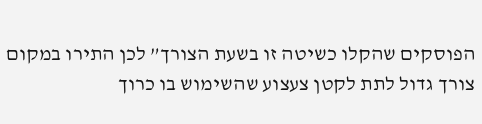הפוסקים שהקלו כשיטה זו בשעת הצורך” לכן התירו במקום צורך גדול לתת לקטן צעצוע שהשימוש בו כרוך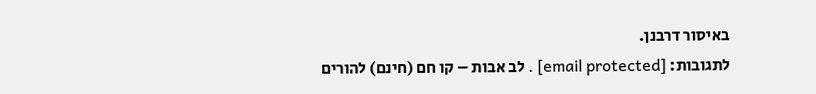באיסור דרבנן.
לתגובות: [email protected] . לב אבות – קו חם (חינם) להורים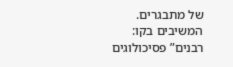של מתבגרים. המשיבים בקו: רבנים” פסיכולוגים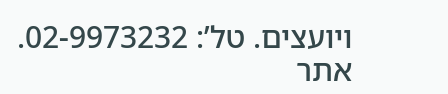ויועצים. טל’: 02-9973232. אתר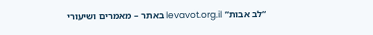“לב אבות” levavot.org.il באתר – מאמרים ושיעורי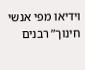וידיאו מפי אנשי חינוך” רבנים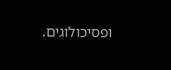ופסיכולוגים.